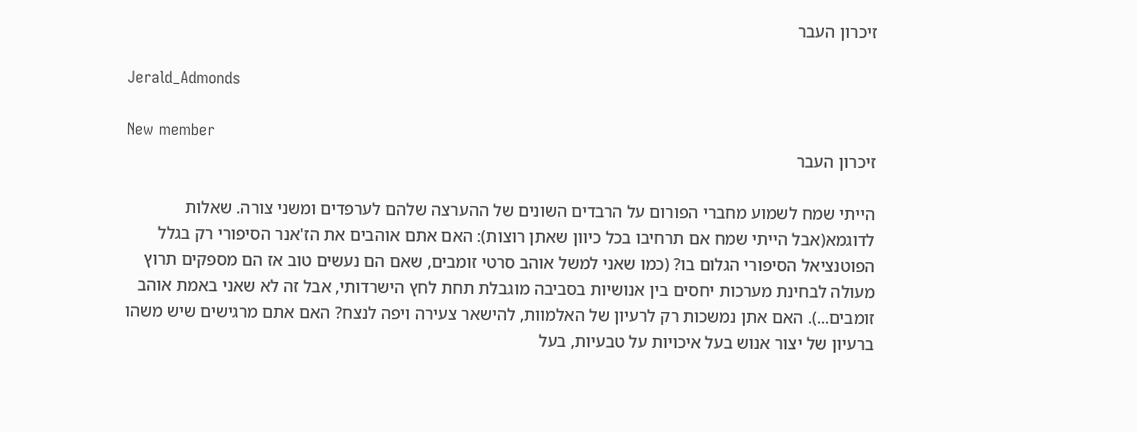זיכרון העבר

Jerald_Admonds

New member
זיכרון העבר

הייתי שמח לשמוע מחברי הפורום על הרבדים השונים של ההערצה שלהם לערפדים ומשני צורה. שאלות לדוגמא(אבל הייתי שמח אם תרחיבו בכל כיוון שאתן רוצות): האם אתם אוהבים את הז'אנר הסיפורי רק בגלל הפוטנציאל הסיפורי הגלום בו? (כמו שאני למשל אוהב סרטי זומבים, שאם הם נעשים טוב אז הם מספקים תרוץ מעולה לבחינת מערכות יחסים בין אנושיות בסביבה מוגבלת תחת לחץ הישרדותי, אבל זה לא שאני באמת אוהב זומבים...). האם אתן נמשכות רק לרעיון של האלמוות, להישאר צעירה ויפה לנצח? האם אתם מרגישים שיש משהו ברעיון של יצור אנוש בעל איכויות על טבעיות, בעל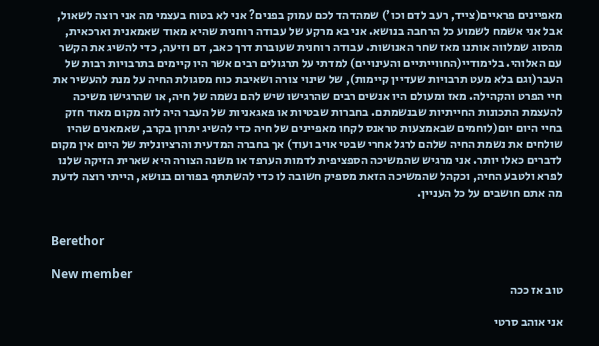מאפיינים פראיים(צייד, רעב לדם וכו') שמהדהד לכם עמוק בפנים? אני לא בטוח בעצמי מה אני רוצה לשאול, אבל אני אשמח לשמוע כל הרחבה בנושא. אני בא מרקע של עבודה רוחנית שהיא מאוד שאמאנית וארכאית, מהסוג שמלווה אותנו מאז שחר האנושות. עבודה רוחנית שעוברת דרך כאב, דם וזיעה, כדי להשיג את הקשר עם האלוהי. בלימודיי(החווייתיים והעינויים) למדתי על תרגולים רבים אשר היו קיימים בתרבויות רבות של העבר(וגם בלא מעט תרבויות שעדיין קיימות), של שינוי צורה ושאיבת כוח מסגולת החיה על מנת להעשיר את חיי הפרט והקהילה. מאז ומעולם היו אנשים רבים שהרגישו שיש להם נשמה של חיה, או שהרגישו משיכה להעצמת התכונות החייתיות שבנשמתם. בחברות שבטיות או פאגאניות של העבר היה לזה מקום מאוד חזק בחיי היום יום(לוחמים שבאמצעות טראנס לקחו מאפיינים של חיה כדי להשיג יתרון בקרב, שאמאנים שהיו שולחים את נשמת החיה שלהם לרגל אחרי שבטי אויב ועוד) אך בחברה המדעית והרציונלית של היום אין מקום לדברים כאלו יותר. אני מרגיש שהמשיכה הספציפית לדמות הערפד או משנה הצורה היא שארית הזיקה שלנו לפרא ולטבע החיה, וכקהל שהמשיכה הזאת מספיק חשובה לו כדי להשתתף בפורום בנושא, הייתי רוצה לדעת מה אתם חושבים על כל העניין.


Berethor

New member
טוב אז ככה

אני אוהב סרטי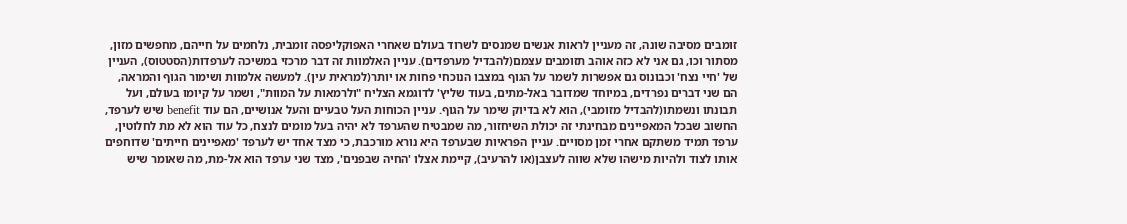זומבים מסיבה שונה, זה מעניין לראות אנשים שמנסים לשרוד בעולם שאחרי האפוקליפסה זומבית, נלחמים על חייהם, מחפשים מזון, מסתור וכו, גם אני לא כזה אוהב תזומבים עצמם(להבדיל מערפדים). עניין האלמוות זה דבר מרכזי במשיכה לערפדות(הסטטוס), העניין של 'חיי נצח' וכבונוס גם אפשרות לשמר על הגוף במצבו הנוכחי פחות או יותר(למראית עין). למעשה אלמוות ושימור הגוף והמראה, הם שני דברים נפרדים, במיוחד שמדובר באל-מתים, בעוד שליץ' לדוגמא הצליח "ולרמאות על המוות", ושמר על קיומו בעולם, ועל תבונתו ונשמתו(להבדיל מזומבי), הוא לא בדיוק שימר על הגוף. עניין הכוחות העל טבעיים והעל אנושיים, הם עוד benefit שיש לערפד, החשוב שבכל המאפיינים מבחינתי זה יכולת השיחזור, מה שמבטיח שהערפד לא יהיה בעל מומים לנצח, כל עוד הוא לא מת לחלוטין, ערפד תמיד משתקם אחרי זמן מסויים. עניין הפראיות שבערפד היא נורא מורכבת, כי מצד אחד יש לערפד 'מאפיינים חייתים' שדוחפים אותו לצוד ולהיות מישהו שלא שווה לעצבן(או להרעיב), קיימת אצלו 'החיה שבפנים', מצד שני ערפד הוא אל-מת, מה שאומר שיש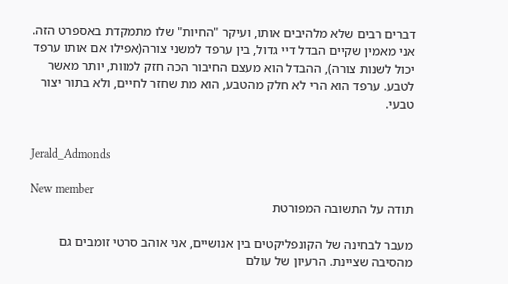דברים רבים שלא מלהיבים אותו, ועיקר "החיות" שלו מתמקדת באספרט הזה. אני מאמין שקיים הבדל דיי גדול, בין ערפד למשני צורה(אפילו אם אותו ערפד יכול לשנות צורה), ההבדל הוא מעצם החיבור הכה חזק למוות, יותר מאשר לטבע. ערפד הוא הרי לא חלק מהטבע, הוא מת שחזר לחיים, ולא בתור יצור טבעי.


Jerald_Admonds

New member
תודה על התשובה המפורטת

מעבר לבחינה של הקונפליקטים בין אנושיים, אני אוהב סרטי זומבים גם מהסיבה שציינת. הרעיון של עולם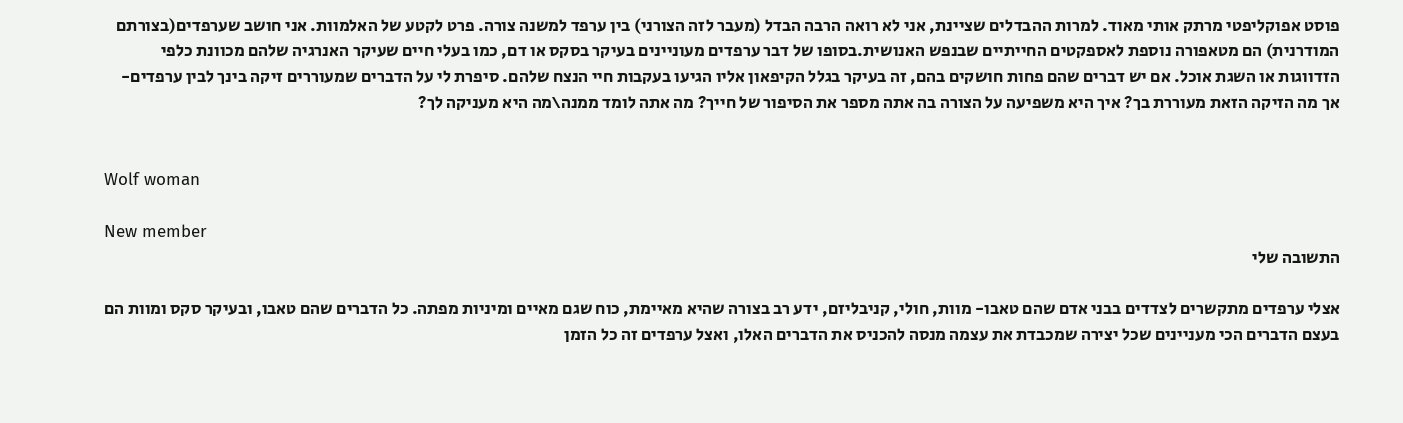פוסט אפוקליפטי מרתק אותי מאוד. למרות ההבדלים שציינת, אני לא רואה הרבה הבדל (מעבר לזה הצורני) בין ערפד למשנה צורה. פרט לקטע של האלמוות. אני חושב שערפדים(בצורתם המודרנית) הם מטאפורה נוספת לאספקטים החייתיים שבנפש האנושית.בסופו של דבר ערפדים מעוניינים בעיקר בסקס או דם, כמו בעלי חיים שעיקר האנרגיה שלהם מכוונת כלפי הזדווגות או השגת אוכל. אם יש דברים שהם פחות חושקים בהם, זה בעיקר בגלל הקיפאון אליו הגיעו בעקבות חיי הנצח שלהם. סיפרת לי על הדברים שמעוררים זיקה בינך לבין ערפדים- אך מה הזיקה הזאת מעוררת בך? איך היא משפיעה על הצורה בה אתה מספר את הסיפור של חייך? מה אתה לומד ממנה\מה היא מעניקה לך?


Wolf woman

New member
התשובה שלי

אצלי ערפדים מתקשרים לצדדים בבני אדם שהם טאבו- מוות, חולי, קניבליזם, ידע רב בצורה שהיא מאיימת, כוח שגם מאיים ומיניות מפתה. כל הדברים שהם טאבו, ובעיקר סקס ומוות הם בעצם הדברים הכי מעניינים שכל יצירה שמכבדת את עצמה מנסה להכניס את הדברים האלו, ואצל ערפדים זה כל הזמן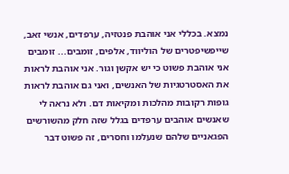נמצא. בכללי אני אוהבת פנטזיה, ערפדים, אנשי זאב, שייפשיפטרים של הוליווד, אלפים, זומבים... זומבים אני אוהבת פשוט כי יש אקשן וגור. אני אוהבת לראות את האסטרטגיות של האנשים, ואני גם אוהבת לראות גופות רקובות מהלכות ומקיאות דם. ולא נראה לי שאנשים אוהבים ערפדים בגלל שזה חלק מהשורשים הפגאניים שלהם שנעלמו וחסרים, זה פשוט דבר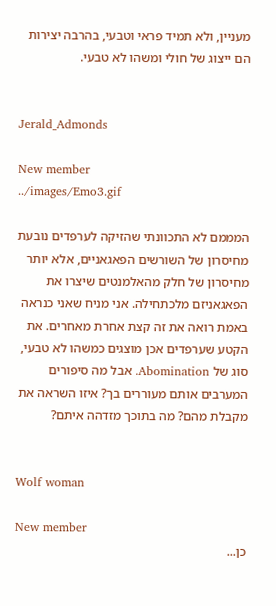מעניין, ולא תמיד פראי וטבעי, בהרבה יצירות הם ייצוג של חולי ומשהו לא טבעי.


Jerald_Admonds

New member
../images/Emo3.gif

המממם לא התכוונתי שהזיקה לערפדים נובעת מחיסרון של השורשים הפאגאניים, אלא יותר מחיסרון של חלק מהאלמנטים שיצרו את הפאגאניזם מלכתחילה. אני מניח שאני כנראה באמת רואה את זה קצת אחרת מאחרים. את הקטע שערפדים אכן מוצגים כמשהו לא טבעי, סוג של Abomination. אבל מה סיפורים המערבים אותם מעוררים בך? איזו השראה את מקבלת מהם? מה בתוכך מזדהה איתם?


Wolf woman

New member
כן...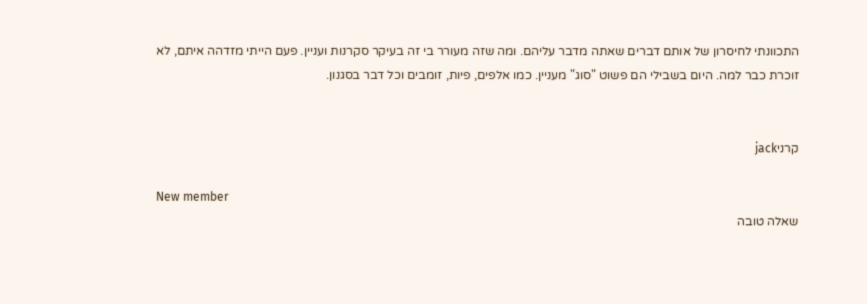התכוונתי לחיסרון של אותם דברים שאתה מדבר עליהם. ומה שזה מעורר בי זה בעיקר סקרנות ועניין. פעם הייתי מזדהה איתם, לא זוכרת כבר למה. היום בשבילי הם פשוט "סוג" מעניין. כמו אלפים, פיות, זומבים וכל דבר בסגנון.


קרניjack

New member
שאלה טובה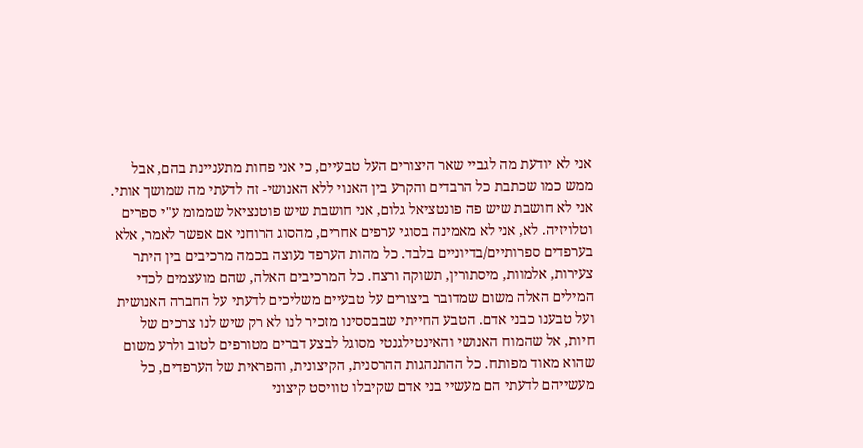אני לא יודעת מה לגביי שאר היצורים העל טבעיים, כי אני פחות מתעניינת בהם, אבל ממש כמו שכתבת כל הרבדים והקרע בין האנוי ללא האנושי- זה לדעתי מה שמושך אותי. אני לא חושבת שיש פה פונטציאל גלום, אני חושבת שיש פוטנציאל שממומ ע"י ספרים וטלויזיה. לא, אני לא מאמינה בסוגי ערפים אחרים, מהסוג הרוחני אם אפשר לאמר, אלא בערפדים ספרותיים/בדיוניים בלבד. כל מהות הערפד נעוצה בכמה מרכיבים בין היתר צעירות, אלמוות, מיסתורין, תשוקה ורצח. כל המרכיבים האלה, שהם מועצמים לכדי המילים האלה משום שמדובר ביצורים על טבעיים משליכים לדעתי על החברה האנושית ועל טבענו כבני אדם. הטבע החייתי שבבססינו מזכיר לנו לא רק שיש לנו צרכים של חיות, אל שהמוח האנושי והאינטילגנטי מסוגל לבצע דברים מטורפים לטוב ולרע משום שהוא מאוד מפותח. כל ההתנהגות ההרסנית, הקיצונית, והפראית של הערפדים, כל מעשייהם לדעתי הם מעשיי בני אדם שקיבלו טוויסט קיצוני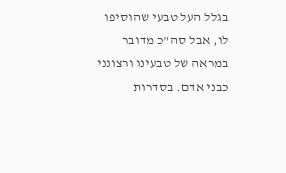בגלל העל טבעי שהוסיפו לו, אבל סה"כ מדובר במראה של טבעינו ורצונני כבני אדם. בסדרות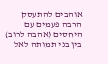אוהבים להתעסק הרבה פעמים עם היחסים (אהבה לרוב) בין בני תמותה לאל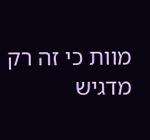מוות כי זה רק מדגיש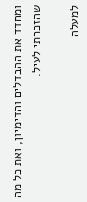ומחדד את ההבדלים והדימיון, ואת כל מה שהזכרתי לעיל.

למעלה